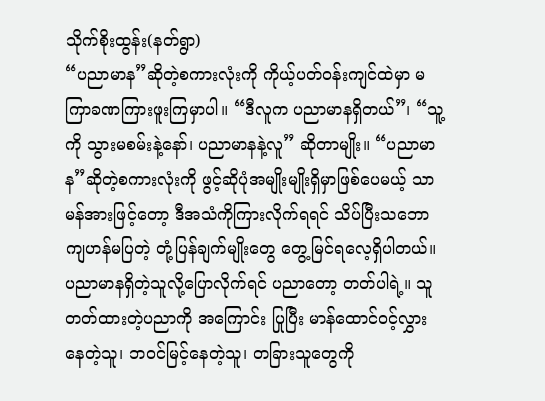သိုက်စိုးထွန်း(နတ်ရွာ)
“ပညာမာန”ဆိုတဲ့စကားလုံးကို ကိုယ့်ပတ်ဝန်းကျင်ထဲမှာ မကြာခဏကြားဖူးကြမှာပါ။ “ဒီလူက ပညာမာနရှိတယ်”၊ “သူ့ကို သွားမစမ်းနဲ့နော်၊ ပညာမာနနဲ့လူ” ဆိုတာမျိုး။ “ပညာမာန”ဆိုတဲ့စကားလုံးကို ဖွင့်ဆိုပုံအမျိုးမျိုးရှိမှာဖြစ်ပေမယ့် သာမန်အားဖြင့်တော့ ဒီအသံကိုကြားလိုက်ရရင် သိပ်ပြီးသဘောကျဟန်မပြတဲ့ တုံ့ပြန်ချက်မျိုးတွေ တွေ့မြင်ရလေ့ရှိပါတယ်။ ပညာမာနရှိတဲ့သူလို့ပြောလိုက်ရင် ပညာတော့ တတ်ပါရဲ့။ သူတတ်ထားတဲ့ပညာကို အကြောင်း ပြုပြီး မာန်ထောင်ဝင့်လွှားနေတဲ့သူ၊ ဘဝင်မြင့်နေတဲ့သူ၊ တခြားသူတွေကို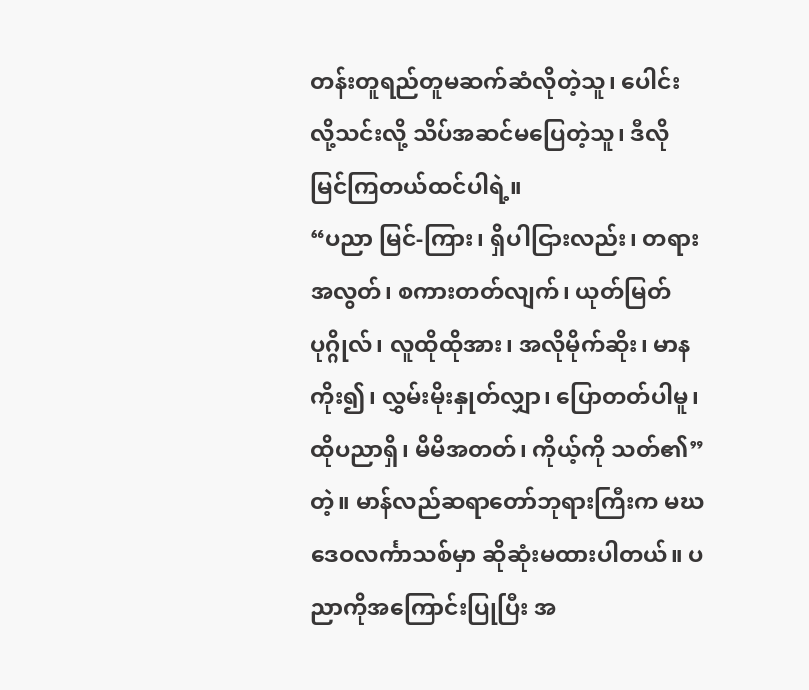တန်းတူရည်တူမဆက်ဆံလိုတဲ့သူ၊ ပေါင်းလို့သင်းလို့ သိပ်အဆင်မပြေတဲ့သူ၊ ဒီလိုမြင်ကြတယ်ထင်ပါရဲ့။
“ပညာ မြင်-ကြား၊ ရှိပါငြားလည်း၊ တရားအလွတ်၊ စကားတတ်လျက်၊ ယုတ်မြတ်ပုဂ္ဂိုလ်၊ လူထိုထိုအား၊ အလိုမိုက်ဆိုး၊ မာနကိုး၍၊ လွှမ်းမိုးနှုတ်လျှာ၊ ပြောတတ်ပါမူ၊ ထိုပညာရှိ၊ မိမိအတတ်၊ ကိုယ့်ကို သတ်၏”တဲ့။ မာန်လည်ဆရာတော်ဘုရားကြီးက မဃဒေဝလင်္ကာသစ်မှာ ဆိုဆုံးမထားပါတယ်။ ပညာကိုအကြောင်းပြုပြီး အ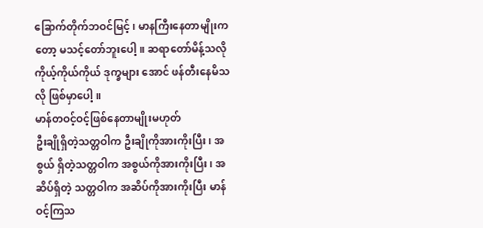ခြောက်တိုက်ဘဝင်မြင့်၊ မာနကြီးနေတာမျိုးကတော့ မသင့်တော်ဘူးပေါ့။ ဆရာတော်မိန့်သလို ကိုယ့်ကိုယ်ကိုယ် ဒုက္ခများ အောင် ဖန်တီးနေမိသလို ဖြစ်မှာပေါ့။
မာန်တဝင့်ဝင့်ဖြစ်နေတာမျိုးမဟုတ်
ဦးချိုရှိတဲ့သတ္တဝါက ဦးချိုကိုအားကိုးပြီး၊ အစွယ် ရှိတဲ့သတ္တဝါက အစွယ်ကိုအားကိုးပြီး၊ အဆိပ်ရှိတဲ့ သတ္တဝါက အဆိပ်ကိုအားကိုးပြီး မာန်ဝင့်ကြသ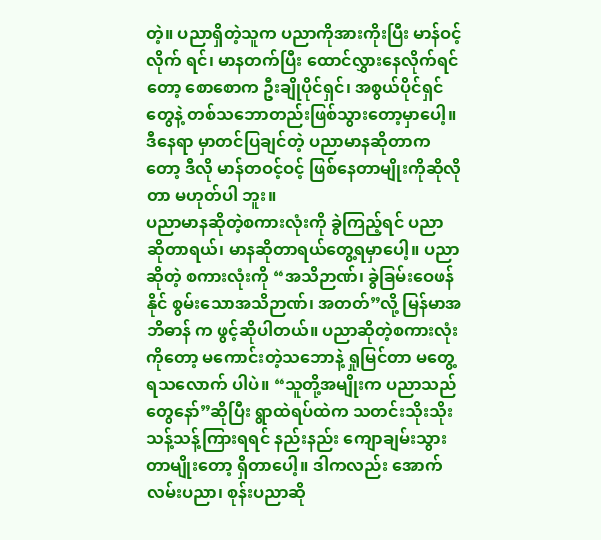တဲ့။ ပညာရှိတဲ့သူက ပညာကိုအားကိုးပြီး မာန်ဝင့်လိုက် ရင်၊ မာနတက်ပြီး ထောင်လွှားနေလိုက်ရင်တော့ စောစောက ဦးချိုပိုင်ရှင်၊ အစွယ်ပိုင်ရှင်တွေနဲ့ တစ်သဘောတည်းဖြစ်သွားတော့မှာပေါ့။ ဒီနေရာ မှာတင်ပြချင်တဲ့ ပညာမာနဆိုတာကတော့ ဒီလို မာန်တဝင့်ဝင့် ဖြစ်နေတာမျိုးကိုဆိုလိုတာ မဟုတ်ပါ ဘူး။
ပညာမာနဆိုတဲ့စကားလုံးကို ခွဲကြည့်ရင် ပညာ ဆိုတာရယ်၊ မာနဆိုတာရယ်တွေ့ရမှာပေါ့။ ပညာ ဆိုတဲ့ စကားလုံးကို “အသိဉာဏ်၊ ခွဲခြမ်းဝေဖန်နိုင် စွမ်းသောအသိဉာဏ်၊ အတတ်”လို့ မြန်မာအဘိဓာန် က ဖွင့်ဆိုပါတယ်။ ပညာဆိုတဲ့စကားလုံးကိုတော့ မကောင်းတဲ့သဘောနဲ့ ရှုမြင်တာ မတွေ့ရသလောက် ပါပဲ။ “သူတို့အမျိုးက ပညာသည်တွေနော်”ဆိုပြီး ရွာထဲရပ်ထဲက သတင်းသိုးသိုးသန့်သန့်ကြားရရင် နည်းနည်း ကျောချမ်းသွားတာမျိုးတော့ ရှိတာပေါ့။ ဒါကလည်း အောက်လမ်းပညာ၊ စုန်းပညာဆို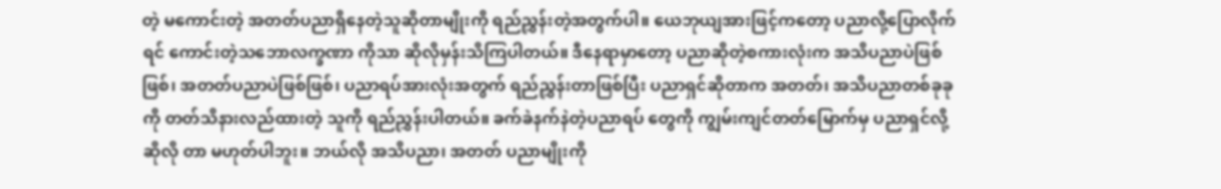တဲ့ မကောင်းတဲ့ အတတ်ပညာရှိနေတဲ့သူဆိုတာမျိုးကို ရည်ညွှန်းတဲ့အတွက်ပါ။ ယေဘုယျအားဖြင့်ကတော့ ပညာလို့ပြောလိုက်ရင် ကောင်းတဲ့သဘောလက္ခဏာ ကိုသာ ဆိုလိုမှန်းသိကြပါတယ်။ ဒီနေရာမှာတော့ ပညာဆိုတဲ့စကားလုံးက အသိပညာပဲဖြစ်ဖြစ်၊ အတတ်ပညာပဲဖြစ်ဖြစ်၊ ပညာရပ်အားလုံးအတွက် ရည်ညွှန်းတာဖြစ်ပြီး ပညာရှင်ဆိုတာက အတတ်၊ အသိပညာတစ်ခုခုကို တတ်သိနားလည်ထားတဲ့ သူကို ရည်ညွှန်းပါတယ်။ ခက်ခဲနက်နဲတဲ့ပညာရပ် တွေကို ကျွမ်းကျင်တတ်မြောက်မှ ပညာရှင်လို့ဆိုလို တာ မဟုတ်ပါဘူး။ ဘယ်လို အသိပညာ၊ အတတ် ပညာမျိုးကို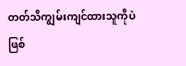တတ်သိကျွမ်းကျင်ထားသူကိုပဲဖြစ်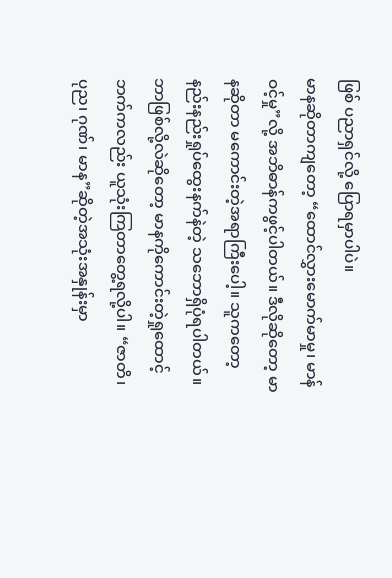ဖြစ် ပညာရှင်လို့ ပြောရမှာပါပဲ။
မာနဆိုတာကျတော့ “ထောင်လွှားမောက်မာမှု၊ မာန်ဝင့်မှု”လို့ အဘိဓာန်ကဖွင့်ပါတယ်။ ဒီလိုဆိုတော့ မာနဆိုတာ မကောင်းတဲ့အရာကြီးပေါ့။ သူကတော့နည်းနည်းရှုပ်ထွေးနက်နဲတဲ့ သဘောရှိပုံရပါတယ်။ ဘာဖြစ်လို့လဲဆိုတော့ မာနကိုကောင်းတဲ့ရှုထောင့် ဘက်ကလည်း ယူသုံးကြတာတွေ့ရလို့ပါ။ “ဇာတိ၊ ပုည၊ ဂုဏ်၊ မာန”ဆိုတဲ့အသုံးအနှုန်းမှာ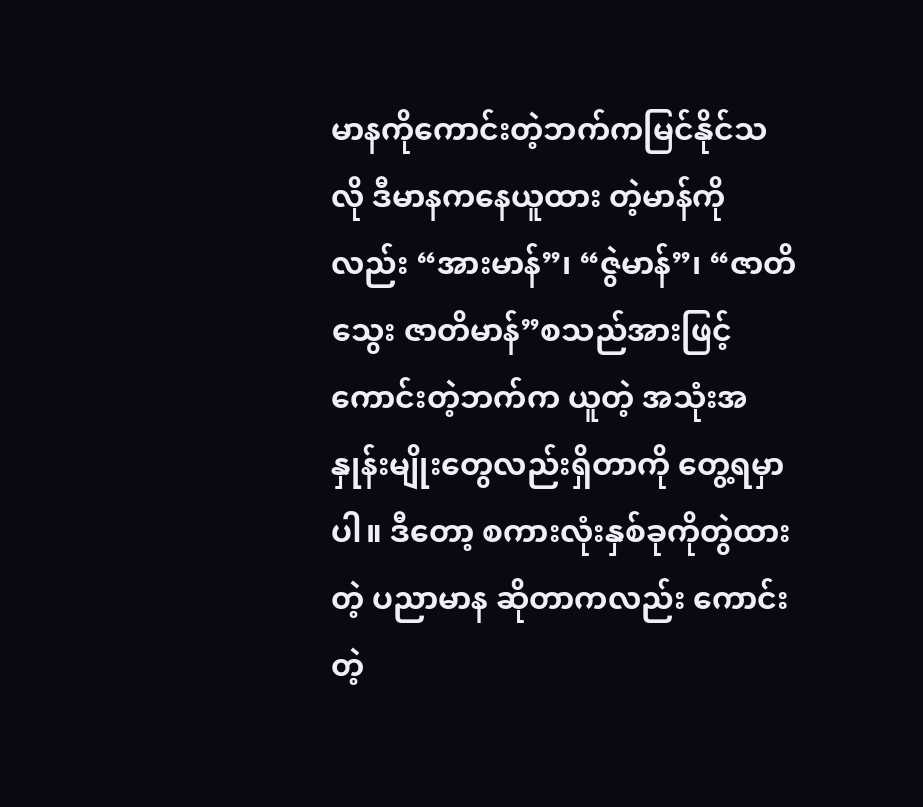မာနကိုကောင်းတဲ့ဘက်ကမြင်နိုင်သလို ဒီမာနကနေယူထား တဲ့မာန်ကိုလည်း “အားမာန်”၊ “ဇွဲမာန်”၊ “ဇာတိသွေး ဇာတိမာန်”စသည်အားဖြင့် ကောင်းတဲ့ဘက်က ယူတဲ့ အသုံးအနှုန်းမျိုးတွေလည်းရှိတာကို တွေ့ရမှာ ပါ။ ဒီတော့ စကားလုံးနှစ်ခုကိုတွဲထားတဲ့ ပညာမာန ဆိုတာကလည်း ကောင်းတဲ့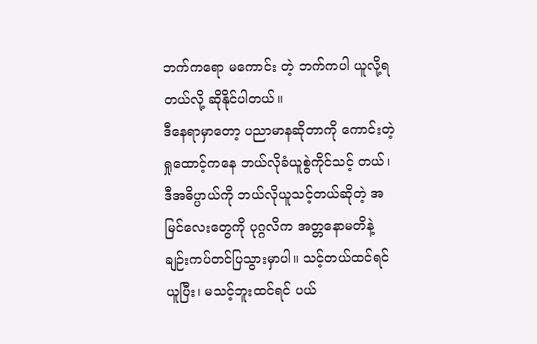ဘက်ကရော မကောင်း တဲ့ ဘက်ကပါ ယူလို့ရတယ်လို့ ဆိုနိုင်ပါတယ်။
ဒီနေရာမှာတော့ ပညာမာနဆိုတာကို ကောင်းတဲ့ရှုထောင့်ကနေ ဘယ်လိုခံယူစွဲကိုင်သင့် တယ်၊ ဒီအဓိပ္ပာယ်ကို ဘယ်လိုယူသင့်တယ်ဆိုတဲ့ အမြင်လေးတွေကို ပုဂ္ဂလိက အတ္တနောမတိနဲ့ ချဉ်းကပ်တင်ပြသွားမှာပါ။ သင့်တယ်ထင်ရင်ယူပြီး၊ မသင့်ဘူးထင်ရင် ပယ်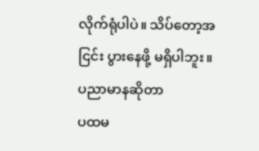လိုက်ရုံပါပဲ။ သိပ်တော့အငြင်း ပွားနေဖို့ မရှိပါဘူး။
ပညာမာနဆိုတာ
ပထမ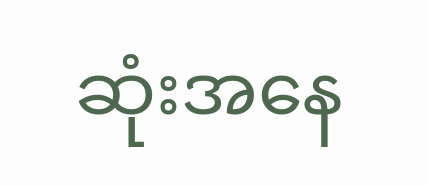ဆုံးအနေ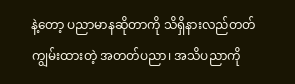နဲ့တော့ ပညာမာနဆိုတာကို သိရှိနားလည်တတ်ကျွမ်းထားတဲ့ အတတ်ပညာ၊ အသိပညာကို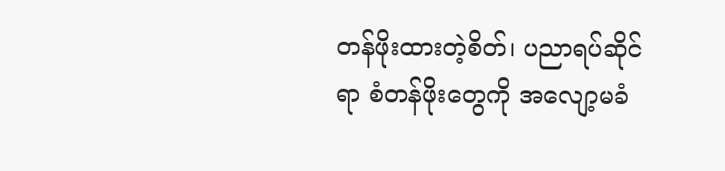တန်ဖိုးထားတဲ့စိတ်၊ ပညာရပ်ဆိုင်ရာ စံတန်ဖိုးတွေကို အလျော့မခံ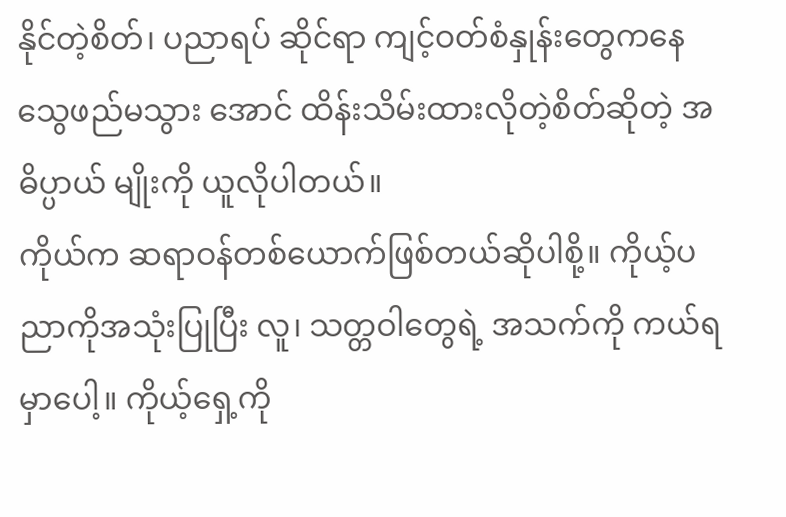နိုင်တဲ့စိတ်၊ ပညာရပ် ဆိုင်ရာ ကျင့်ဝတ်စံနှုန်းတွေကနေ သွေဖည်မသွား အောင် ထိန်းသိမ်းထားလိုတဲ့စိတ်ဆိုတဲ့ အဓိပ္ပာယ် မျိုးကို ယူလိုပါတယ်။
ကိုယ်က ဆရာဝန်တစ်ယောက်ဖြစ်တယ်ဆိုပါစို့။ ကိုယ့်ပညာကိုအသုံးပြုပြီး လူ၊ သတ္တဝါတွေရဲ့ အသက်ကို ကယ်ရမှာပေါ့။ ကိုယ့်ရှေ့ကို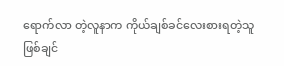ရောက်လာ တဲ့လူနာက ကိုယ်ချစ်ခင်လေးစားရတဲ့သူ ဖြစ်ချင်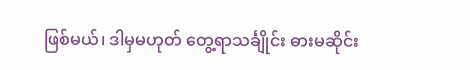ဖြစ်မယ်၊ ဒါမှမဟုတ် တွေ့ရာသင်္ချိုင်း ဓားမဆိုင်း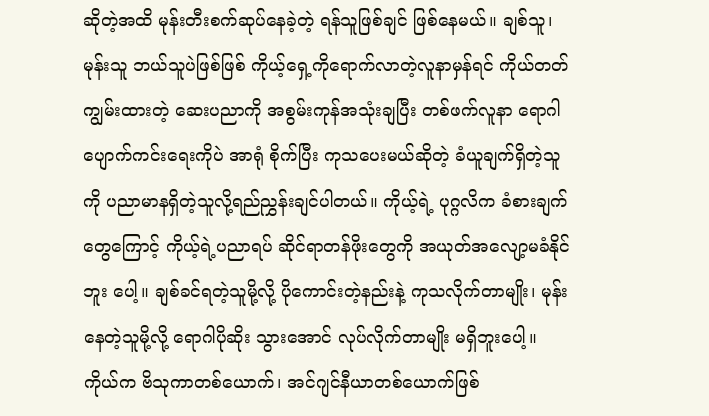ဆိုတဲ့အထိ မုန်းတီးစက်ဆုပ်နေခဲ့တဲ့ ရန်သူဖြစ်ချင် ဖြစ်နေမယ်။ ချစ်သူ၊ မုန်းသူ ဘယ်သူပဲဖြစ်ဖြစ် ကိုယ့်ရှေ့ကိုရောက်လာတဲ့လူနာမှန်ရင် ကိုယ်တတ် ကျွမ်းထားတဲ့ ဆေးပညာကို အစွမ်းကုန်အသုံးချပြီး တစ်ဖက်လူနာ ရောဂါပျောက်ကင်းရေးကိုပဲ အာရုံ စိုက်ပြီး ကုသပေးမယ်ဆိုတဲ့ ခံယူချက်ရှိတဲ့သူကို ပညာမာနရှိတဲ့သူလို့ရည်ညွှန်းချင်ပါတယ်။ ကိုယ့်ရဲ့ ပုဂ္ဂလိက ခံစားချက်တွေကြောင့် ကိုယ့်ရဲ့ပညာရပ် ဆိုင်ရာတန်ဖိုးတွေကို အယုတ်အလျော့မခံနိုင်ဘူး ပေါ့။ ချစ်ခင်ရတဲ့သူမို့လို့ ပိုကောင်းတဲ့နည်းနဲ့ ကုသလိုက်တာမျိုး၊ မုန်းနေတဲ့သူမို့လို့ ရောဂါပိုဆိုး သွားအောင် လုပ်လိုက်တာမျိုး မရှိဘူးပေါ့။
ကိုယ်က ဗိသုကာတစ်ယောက်၊ အင်ဂျင်နီယာတစ်ယောက်ဖြစ်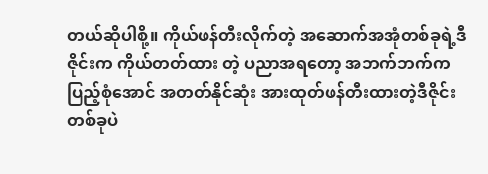တယ်ဆိုပါစို့။ ကိုယ်ဖန်တီးလိုက်တဲ့ အဆောက်အအုံတစ်ခုရဲ့ဒီဇိုင်းက ကိုယ်တတ်ထား တဲ့ ပညာအရတော့ အဘက်ဘက်ကပြည့်စုံအောင် အတတ်နိုင်ဆုံး အားထုတ်ဖန်တီးထားတဲ့ဒီဇိုင်း တစ်ခုပဲ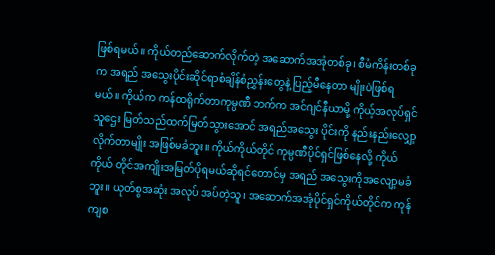ဖြစ်ရမယ်။ ကိုယ်တည်ဆောက်လိုက်တဲ့ အဆောက်အအုံတစ်ခု၊ စီမံကိန်းတစ်ခုက အရည် အသွေးပိုင်းဆိုင်ရာစံချိန်စံညွှန်းတွေနဲ့ ပြည့်မီနေတာ မျိုးပဲဖြစ်ရမယ်။ ကိုယ်က ကန်ထရိုက်တာကုမ္ပဏီ ဘက်က အင်ဂျင်နီယာမို့ ကိုယ့်အလုပ်ရှင်သူဌေး မြတ်သည်ထက်မြတ်သွားအောင် အရည်အသွေး ပိုင်းကို နည်းနည်းလျှော့လိုက်တာမျိုး အဖြစ်မခံဘူး။ ကိုယ်ကိုယ်တိုင် ကုမ္ပဏီပိုင်ရှင်ဖြစ်နေလို့ ကိုယ်ကိုယ် တိုင်အကျိုးအမြတ်ပိုရမယ်ဆိုရင်တောင်မှ အရည် အသွေးကိုအလျော့မခံဘူး။ ယုတ်စွအဆုံး အလုပ် အပ်တဲ့သူ၊ အဆောက်အအုံပိုင်ရှင်ကိုယ်တိုင်က ကုန်ကျစ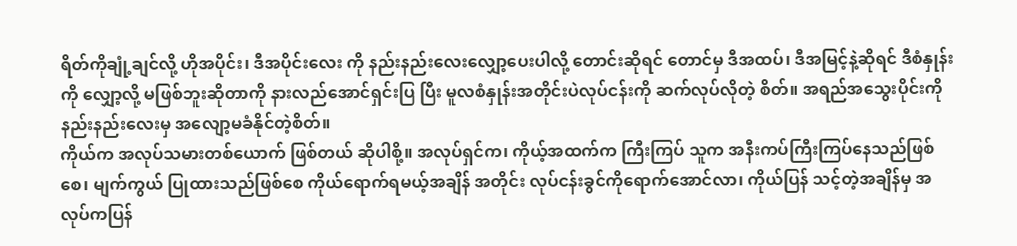ရိတ်ကိုချုံ့ချင်လို့ ဟိုအပိုင်း၊ ဒီအပိုင်းလေး ကို နည်းနည်းလေးလျှော့ပေးပါလို့ တောင်းဆိုရင် တောင်မှ ဒီအထပ်၊ ဒီအမြင့်နဲ့ဆိုရင် ဒီစံနှုန်းကို လျှော့လို့ မဖြစ်ဘူးဆိုတာကို နားလည်အောင်ရှင်းပြ ပြီး မူလစံနှုန်းအတိုင်းပဲလုပ်ငန်းကို ဆက်လုပ်လိုတဲ့ စိတ်။ အရည်အသွေးပိုင်းကို နည်းနည်းလေးမှ အလျော့မခံနိုင်တဲ့စိတ်။
ကိုယ်က အလုပ်သမားတစ်ယောက် ဖြစ်တယ် ဆိုပါစို့။ အလုပ်ရှင်က၊ ကိုယ့်အထက်က ကြီးကြပ် သူက အနီးကပ်ကြီးကြပ်နေသည်ဖြစ်စေ၊ မျက်ကွယ် ပြုထားသည်ဖြစ်စေ ကိုယ်ရောက်ရမယ့်အချိန် အတိုင်း လုပ်ငန်းခွင်ကိုရောက်အောင်လာ၊ ကိုယ်ပြန် သင့်တဲ့အချိန်မှ အလုပ်ကပြန်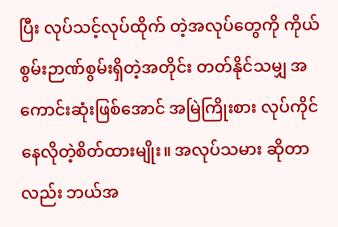ပြီး လုပ်သင့်လုပ်ထိုက် တဲ့အလုပ်တွေကို ကိုယ်စွမ်းဉာဏ်စွမ်းရှိတဲ့အတိုင်း တတ်နိုင်သမျှ အကောင်းဆုံးဖြစ်အောင် အမြဲကြိုးစား လုပ်ကိုင်နေလိုတဲ့စိတ်ထားမျိုး။ အလုပ်သမား ဆိုတာလည်း ဘယ်အ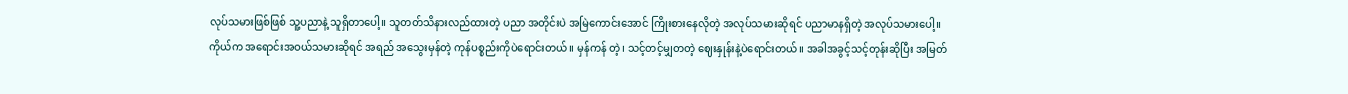လုပ်သမားဖြစ်ဖြစ် သူ့ပညာနဲ့ သူရှိတာပေါ့။ သူတတ်သိနားလည်ထားတဲ့ ပညာ အတိုင်းပဲ အမြဲကောင်းအောင် ကြိုးစားနေလိုတဲ့ အလုပ်သမားဆိုရင် ပညာမာနရှိတဲ့ အလုပ်သမားပေါ့။
ကိုယ်က အရောင်းအဝယ်သမားဆိုရင် အရည် အသွေးမှန်တဲ့ ကုန်ပစ္စည်းကိုပဲရောင်းတယ်။ မှန်ကန် တဲ့၊ သင့်တင့်မျှတတဲ့ ဈေးနှုန်းနဲ့ပဲရောင်းတယ်။ အခါအခွင့်သင့်တုန်းဆိုပြီး အမြတ်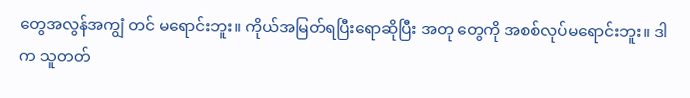တွေအလွန်အကျွံ တင် မရောင်းဘူး။ ကိုယ်အမြတ်ရပြီးရောဆိုပြီး အတု တွေကို အစစ်လုပ်မရောင်းဘူး။ ဒါက သူတတ်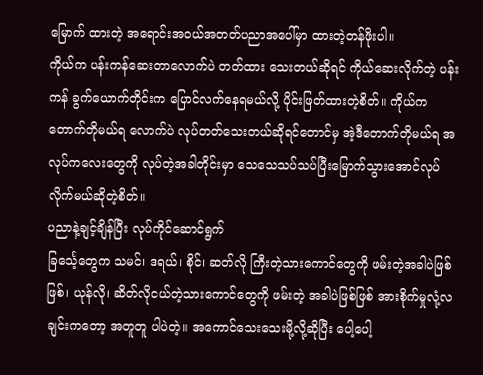မြောက် ထားတဲ့ အရောင်းအဝယ်အတတ်ပညာအပေါ်မှာ ထားတဲ့တန်ဖိုးပါ။
ကိုယ်က ပန်းကန်ဆေးတာလောက်ပဲ တတ်ထား သေးတယ်ဆိုရင် ကိုယ်ဆေးလိုက်တဲ့ ပန်းကန် ခွက်ယောက်တိုင်းက ပြောင်လက်နေရမယ်လို့ ပိုင်းဖြတ်ထားတဲ့စိတ်။ ကိုယ်က တောက်တိုမယ်ရ လောက်ပဲ လုပ်တတ်သေးတယ်ဆိုရင်တောင်မှ အဲ့ဒီတောက်တိုမယ်ရ အလုပ်ကလေးတွေကို လုပ်တဲ့အခါတိုင်းမှာ သေသေသပ်သပ်ပြီးမြောက်သွားအောင်လုပ်လိုက်မယ်ဆိုတဲ့စိတ်။
ပညာနဲ့ချင့်ချိန်ပြီး လုပ်ကိုင်ဆောင်ရွက်
ခြင်္သေ့တွေက သမင်၊ ဒရယ်၊ စိုင်၊ ဆတ်လို ကြီးတဲ့သားကောင်တွေကို ဖမ်းတဲ့အခါပဲဖြစ်ဖြစ်၊ ယုန်လို၊ ဆိတ်လိုငယ်တဲ့သားကောင်တွေကို ဖမ်းတဲ့ အခါပဲဖြစ်ဖြစ် အားစိုက်မှုလုံ့လချင်းကတော့ အတူတူ ပါပဲတဲ့။ အကောင်သေးသေးမို့လို့ဆိုပြီး ပေါ့ပေါ့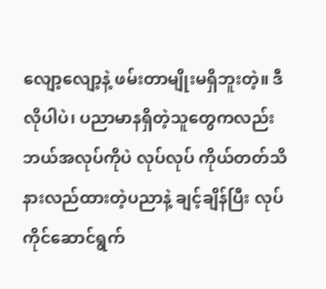လျော့လျော့နဲ့ ဖမ်းတာမျိုးမရှိဘူးတဲ့။ ဒီလိုပါပဲ၊ ပညာမာနရှိတဲ့သူတွေကလည်း ဘယ်အလုပ်ကိုပဲ လုပ်လုပ် ကိုယ်တတ်သိနားလည်ထားတဲ့ပညာနဲ့ ချင့်ချိန်ပြီး လုပ်ကိုင်ဆောင်ရွက်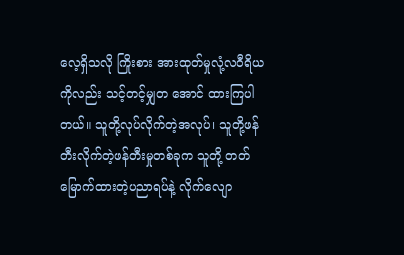လေ့ရှိသလို ကြိုးစား အားထုတ်မှုလုံ့လဝီရိယကိုလည်း သင့်တင့်မျှတ အောင် ထားကြပါတယ်။ သူတို့လုပ်လိုက်တဲ့အလုပ်၊ သူတို့ဖန်တီးလိုက်တဲ့ဖန်တီးမှုတစ်ခုက သူတို့ တတ်မြောက်ထားတဲ့ပညာရပ်နဲ့ လိုက်လျော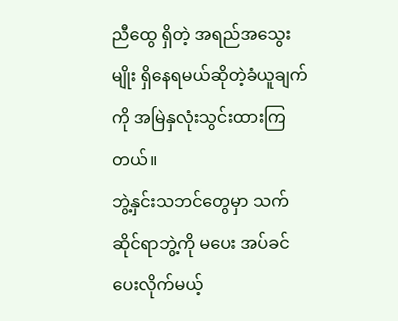ညီထွေ ရှိတဲ့ အရည်အသွေးမျိုး ရှိနေရမယ်ဆိုတဲ့ခံယူချက် ကို အမြဲနှလုံးသွင်းထားကြတယ်။
ဘွဲ့နှင်းသဘင်တွေမှာ သက်ဆိုင်ရာဘွဲ့ကို မပေး အပ်ခင် ပေးလိုက်မယ့်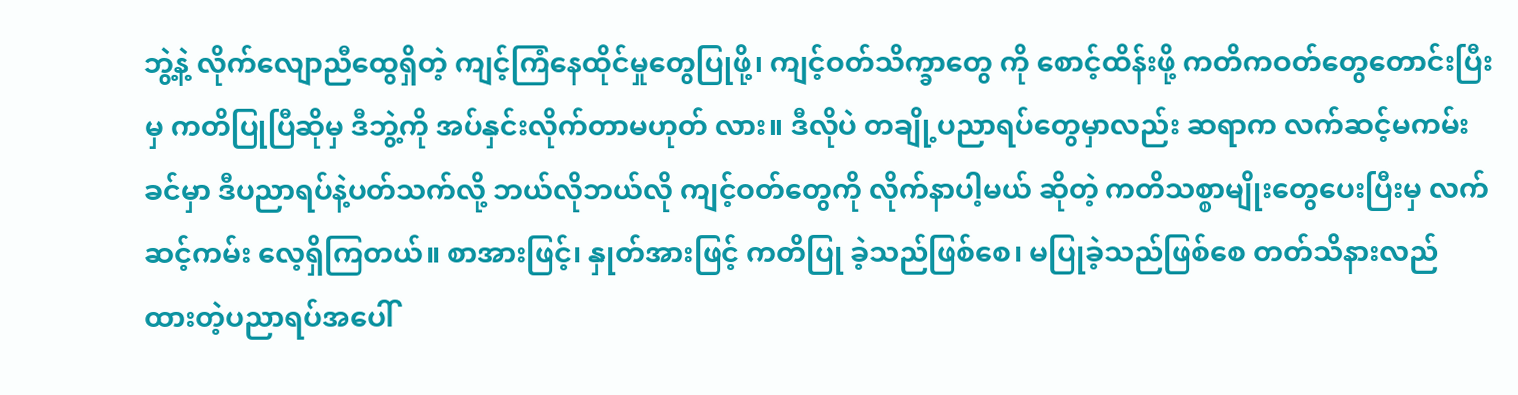ဘွဲ့နဲ့ လိုက်လျောညီထွေရှိတဲ့ ကျင့်ကြံနေထိုင်မှုတွေပြုဖို့၊ ကျင့်ဝတ်သိက္ခာတွေ ကို စောင့်ထိန်းဖို့ ကတိကဝတ်တွေတောင်းပြီးမှ ကတိပြုပြီဆိုမှ ဒီဘွဲ့ကို အပ်နှင်းလိုက်တာမဟုတ် လား။ ဒီလိုပဲ တချို့ပညာရပ်တွေမှာလည်း ဆရာက လက်ဆင့်မကမ်းခင်မှာ ဒီပညာရပ်နဲ့ပတ်သက်လို့ ဘယ်လိုဘယ်လို ကျင့်ဝတ်တွေကို လိုက်နာပါ့မယ် ဆိုတဲ့ ကတိသစ္စာမျိုးတွေပေးပြီးမှ လက်ဆင့်ကမ်း လေ့ရှိကြတယ်။ စာအားဖြင့်၊ နှုတ်အားဖြင့် ကတိပြု ခဲ့သည်ဖြစ်စေ၊ မပြုခဲ့သည်ဖြစ်စေ တတ်သိနားလည် ထားတဲ့ပညာရပ်အပေါ်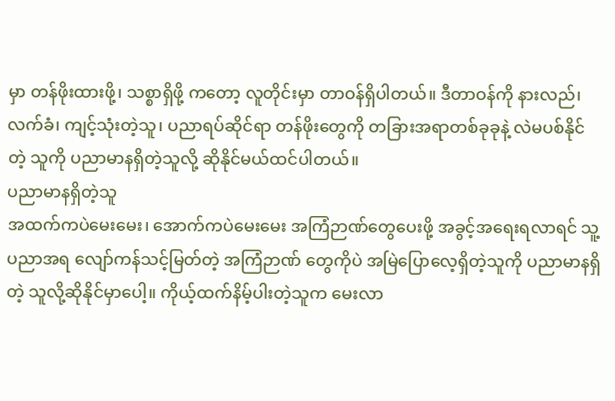မှာ တန်ဖိုးထားဖို့၊ သစ္စာရှိဖို့ ကတော့ လူတိုင်းမှာ တာဝန်ရှိပါတယ်။ ဒီတာဝန်ကို နားလည်၊ လက်ခံ၊ ကျင့်သုံးတဲ့သူ၊ ပညာရပ်ဆိုင်ရာ တန်ဖိုးတွေကို တခြားအရာတစ်ခုခုနဲ့ လဲမပစ်နိုင်တဲ့ သူကို ပညာမာနရှိတဲ့သူလို့ ဆိုနိုင်မယ်ထင်ပါတယ်။
ပညာမာနရှိတဲ့သူ
အထက်ကပဲမေးမေး၊ အောက်ကပဲမေးမေး အကြံဉာဏ်တွေပေးဖို့ အခွင့်အရေးရလာရင် သူ့ပညာအရ လျော်ကန်သင့်မြတ်တဲ့ အကြံဉာဏ် တွေကိုပဲ အမြဲပြောလေ့ရှိတဲ့သူကို ပညာမာနရှိတဲ့ သူလို့ဆိုနိုင်မှာပေါ့။ ကိုယ့်ထက်နိမ့်ပါးတဲ့သူက မေးလာ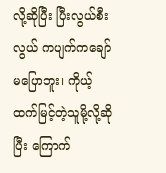လို့ဆိုပြီး ပြီးလွယ်စီးလွယ် ကပျက်ကချော် မပြောဘူး၊ ကိုယ့်ထက်မြင့်တဲ့သူမို့လို့ဆိုပြီး ကြောက်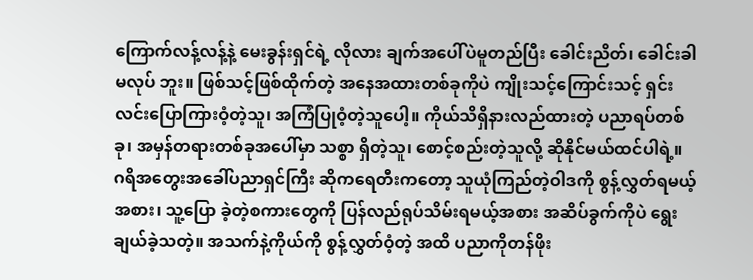ကြောက်လန့်လန့်နဲ့ မေးခွန်းရှင်ရဲ့ လိုလား ချက်အပေါ်ပဲမူတည်ပြီး ခေါင်းညိတ်၊ ခေါင်းခါမလုပ် ဘူး။ ဖြစ်သင့်ဖြစ်ထိုက်တဲ့ အနေအထားတစ်ခုကိုပဲ ကျိုးသင့်ကြောင်းသင့် ရှင်းလင်းပြောကြားဝံ့တဲ့သူ၊ အကြံပြုဝံ့တဲ့သူပေါ့။ ကိုယ်သိရှိနားလည်ထားတဲ့ ပညာရပ်တစ်ခု၊ အမှန်တရားတစ်ခုအပေါ်မှာ သစ္စာ ရှိတဲ့သူ၊ စောင့်စည်းတဲ့သူလို့ ဆိုနိုင်မယ်ထင်ပါရဲ့။ ဂရိအတွေးအခေါ်ပညာရှင်ကြီး ဆိုကရေတီးကတော့ သူယုံကြည်တဲ့ဝါဒကို စွန့်လွှတ်ရမယ့်အစား၊ သူ့ပြော ခဲ့တဲ့စကားတွေကို ပြန်လည်ရုပ်သိမ်းရမယ့်အစား အဆိပ်ခွက်ကိုပဲ ရွေးချယ်ခဲ့သတဲ့။ အသက်နဲ့ကိုယ်ကို စွန့်လွှတ်ဝံ့တဲ့ အထိ ပညာကိုတန်ဖိုး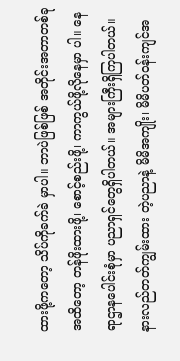ထားဖို့ကတော့ သိပ်ကိုခက်ခဲ မှာပါ။ ဘာပဲဖြစ်ဖြစ် အတိုင်းအတာတစ်ခုအထိတော့ တန်ဖိုးထားဖို့၊ စောင့်စည်းဖို့၊ ကာကွယ်ဖို့လိုနေမှာ ပါ။ နေရာဌာနပေါင်းစုံမှာ ပညာရှင်တွေရှိပါတယ်။ အများကြီးရှိကြပါတယ်။ နားလည်တတ်ကျွမ်းထား တဲ့ပညာနဲ့ မိမိအကျိုး၊ မိမိပတ်ဝန်းကျင်အ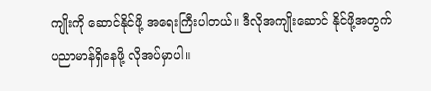ကျိုးကို ဆောင်နိုင်ဖို့ အရေးကြီးပါတယ်။ ဒီလိုအကျိုးဆောင် နိုင်ဖို့အတွက် ပညာမာန်ရှိနေဖို့ လိုအပ်မှာပါ။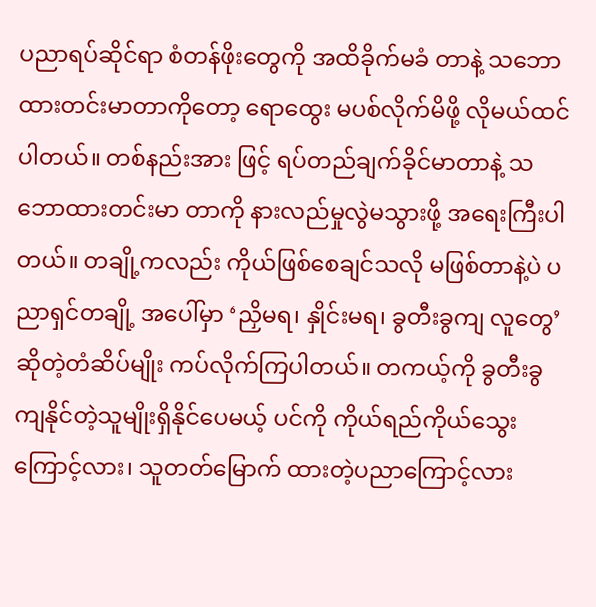ပညာရပ်ဆိုင်ရာ စံတန်ဖိုးတွေကို အထိခိုက်မခံ တာနဲ့ သဘောထားတင်းမာတာကိုတော့ ရောထွေး မပစ်လိုက်မိဖို့ လိုမယ်ထင်ပါတယ်။ တစ်နည်းအား ဖြင့် ရပ်တည်ချက်ခိုင်မာတာနဲ့ သဘောထားတင်းမာ တာကို နားလည်မှုလွဲမသွားဖို့ အရေးကြီးပါတယ်။ တချို့ကလည်း ကိုယ်ဖြစ်စေချင်သလို မဖြစ်တာနဲ့ပဲ ပညာရှင်တချို့ အပေါ်မှာ ‘ညှိမရ၊ နှိုင်းမရ၊ ခွတီးခွကျ လူတွေ’ ဆိုတဲ့တံဆိပ်မျိုး ကပ်လိုက်ကြပါတယ်။ တကယ့်ကို ခွတီးခွကျနိုင်တဲ့သူမျိုးရှိနိုင်ပေမယ့် ပင်ကို ကိုယ်ရည်ကိုယ်သွေးကြောင့်လား၊ သူတတ်မြောက် ထားတဲ့ပညာကြောင့်လား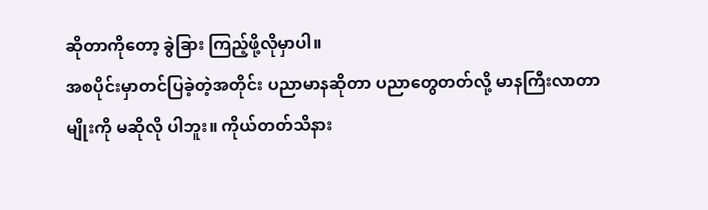ဆိုတာကိုတော့ ခွဲခြား ကြည့်ဖို့လိုမှာပါ။
အစပိုင်းမှာတင်ပြခဲ့တဲ့အတိုင်း ပညာမာနဆိုတာ ပညာတွေတတ်လို့ မာနကြီးလာတာမျိုးကို မဆိုလို ပါဘူး။ ကိုယ်တတ်သိနား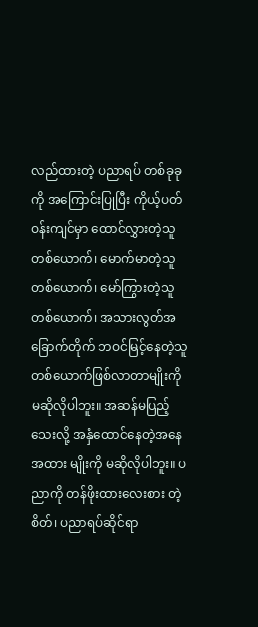လည်ထားတဲ့ ပညာရပ် တစ်ခုခုကို အကြောင်းပြုပြီး ကိုယ့်ပတ်ဝန်းကျင်မှာ ထောင်လွှားတဲ့သူတစ်ယောက်၊ မောက်မာတဲ့သူ တစ်ယောက်၊ မော်ကြွားတဲ့သူတစ်ယောက်၊ အသားလွတ်အခြောက်တိုက် ဘဝင်မြင့်နေတဲ့သူ တစ်ယောက်ဖြစ်လာတာမျိုးကို မဆိုလိုပါဘူး။ အဆန်မပြည့်သေးလို့ အနှံထောင်နေတဲ့အနေအထား မျိုးကို မဆိုလိုပါဘူး။ ပညာကို တန်ဖိုးထားလေးစား တဲ့စိတ်၊ ပညာရပ်ဆိုင်ရာ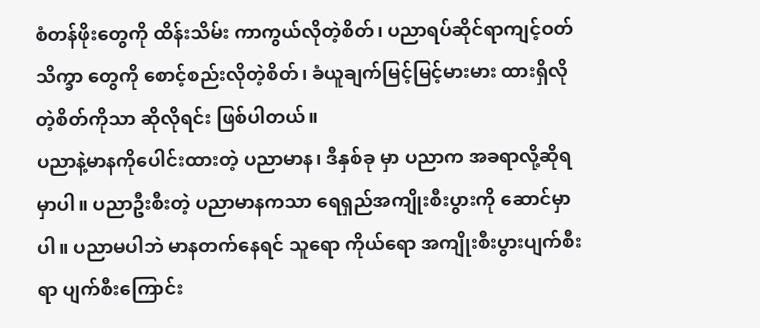စံတန်ဖိုးတွေကို ထိန်းသိမ်း ကာကွယ်လိုတဲ့စိတ်၊ ပညာရပ်ဆိုင်ရာကျင့်ဝတ်သိက္ခာ တွေကို စောင့်စည်းလိုတဲ့စိတ်၊ ခံယူချက်မြင့်မြင့်မားမား ထားရှိလိုတဲ့စိတ်ကိုသာ ဆိုလိုရင်း ဖြစ်ပါတယ်။
ပညာနဲ့မာနကိုပေါင်းထားတဲ့ ပညာမာန၊ ဒီနှစ်ခု မှာ ပညာက အခရာလို့ဆိုရမှာပါ။ ပညာဦးစီးတဲ့ ပညာမာနကသာ ရေရှည်အကျိုးစီးပွားကို ဆောင်မှာ ပါ။ ပညာမပါဘဲ မာနတက်နေရင် သူရော ကိုယ်ရော အကျိုးစီးပွားပျက်စီးရာ ပျက်စီးကြောင်း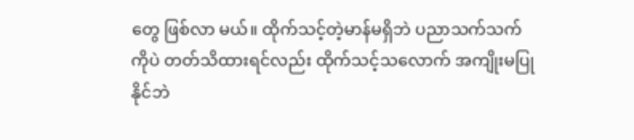တွေ ဖြစ်လာ မယ်။ ထိုက်သင့်တဲ့မာန်မရှိဘဲ ပညာသက်သက် ကိုပဲ တတ်သိထားရင်လည်း ထိုက်သင့်သလောက် အကျိုးမပြုနိုင်ဘဲ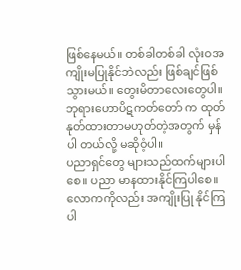ဖြစ်နေမယ်။ တစ်ခါတစ်ခါ လုံးဝအကျိုးမပြုနိုင်ဘဲလည်း ဖြစ်ချင်ဖြစ်သွားမယ်။ တွေးမိတာလေးတွေပါ။ ဘုရားဟောပိဋကတ်တော် က ထုတ်နုတ်ထားတာမဟုတ်တဲ့အတွက် မှန်ပါ တယ်လို့ မဆိုဝံ့ပါ။
ပညာရှင်တွေ များသည်ထက်များပါစေ။ ပညာ မာနထားနိုင်ကြပါစေ။ လောကကိုလည်း အကျိုးပြု နိုင်ကြပါ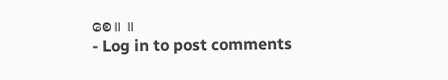စေ။ ။
- Log in to post comments